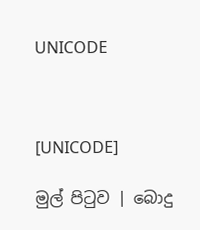UNICODE



[UNICODE]

මුල් පිටුව | බොදු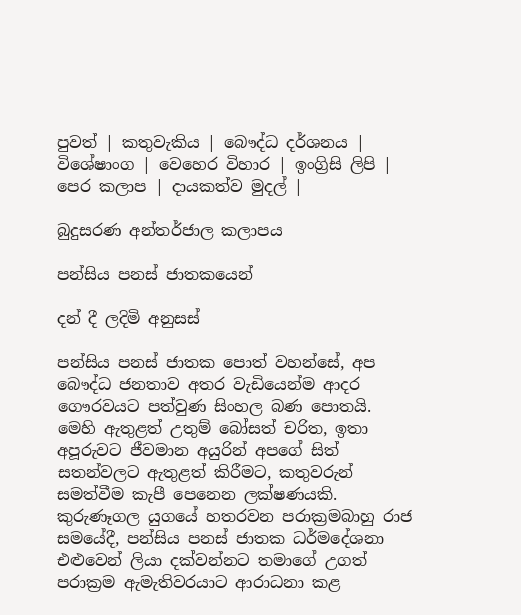පුවත් | කතුවැකිය | බෞද්ධ දර්ශනය | විශේෂාංග | වෙහෙර විහාර | ඉංග්‍රිසි ලිපි | පෙර කලාප | දායකත්ව මුදල් |

බුදුසරණ අන්තර්ජාල කලාපය

පන්සිය පනස් ජාතකයෙන්

දන් දී ලදිමි අනුසස්

පන්සිය පනස් ජාතක පොත් වහන්සේ, අප බෞද්ධ ජනතාව අතර වැඩියෙන්ම ආදර ගෞරවයට පත්වුණ සිංහල බණ පොතයි. මෙහි ඇතුළත් උතුම් බෝසත් චරිත, ඉතා අපූරුවට ජීවමාන අයුරින් අපගේ සිත් සතන්වලට ඇතුළත් කිරීමට, කතුවරුන් සමත්වීම කැපී පෙනෙන ලක්ෂණයකි. කුරුණෑගල යුගයේ හතරවන පරාක්‍රමබාහු රාජ සමයේදී, පන්සිය පනස් ජාතක ධර්මදේශනා එළුවෙන් ලියා දක්වන්නට තමාගේ උගත් පරාක්‍රම ඇමැතිවරයාට ආරාධනා කළ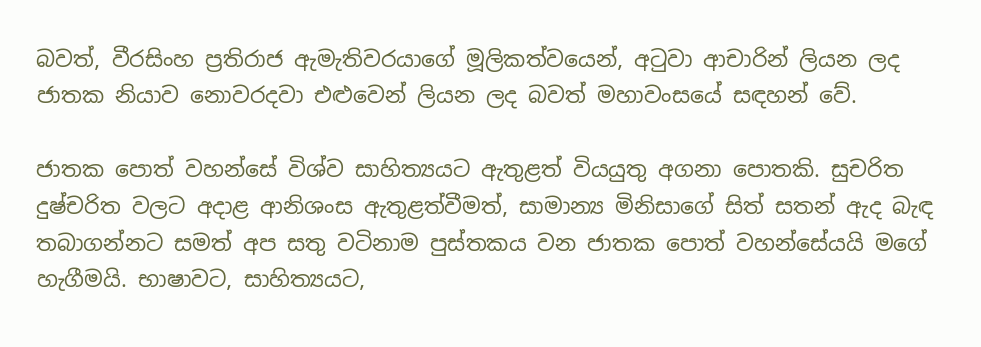බවත්, වීරසිංහ ප්‍රතිරාජ ඇමැතිවරයාගේ මූලිකත්වයෙන්, අටුවා ආචාරින් ලියන ලද ජාතක නියාව නොවරදවා එළුවෙන් ලියන ලද බවත් මහාවංසයේ සඳහන් වේ.

ජාතක පොත් වහන්සේ විශ්ව සාහිත්‍යයට ඇතුළත් වියයුතු අගනා පොතකි. සුචරිත දුෂ්චරිත වලට අදාළ ආනිශංස ඇතුළත්වීමත්, සාමාන්‍ය මිනිසාගේ සිත් සතන් ඇද බැඳ තබාගන්නට සමත් අප සතු වටිනාම පුස්තකය වන ජාතක පොත් වහන්සේයයි මගේ හැගීමයි. භාෂාවට, සාහිත්‍යයට,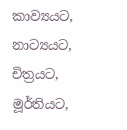කාව්‍යයට, නාට්‍යයට, චිත්‍රයට, මූර්තියට,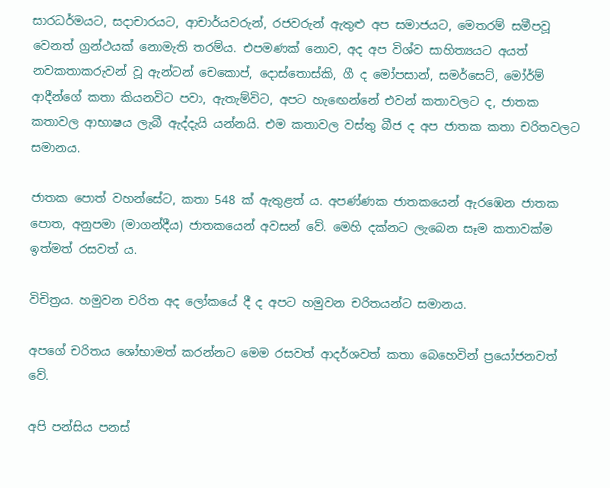සාරධර්මයට, සදාචාරයට, ආචාර්යවරුන්, රජවරුන් ඇතුළු අප සමාජයට, මෙතරම් සමීපවූ වෙනත් ග්‍රන්ථයක් නොමැති තරම්ය. එපමණක් නොව, අද අප විශ්ව සාහිත්‍යයට අයත් නවකතාකරුවන් වූ ඇන්ටන් චෙකොප්, දොස්තොස්කි, ගී ද මෝපසාන්, සමර්සෙට්, මෝර්ම් ආදීන්ගේ කතා කියනවිට පවා, ඇතැම්විට, අපට හැඟෙන්නේ එවන් කතාවලට ද, ජාතක කතාවල ආභාෂය ලැබී ඇද්දැයි යන්නයි. එම කතාවල වස්තු බීජ ද අප ජාතක කතා චරිතවලට සමානය.

ජාතක පොත් වහන්සේට, කතා 548 ක් ඇතුළත් ය. අපණ්ණක ජාතකයෙන් ඇරඹෙන ජාතක පොත, අනුපමා (මාගන්දීය) ජාතකයෙන් අවසන් වේ. මෙහි දක්නට ලැබෙන සෑම කතාවක්ම ඉත්මත් රසවත් ය.

විචිත්‍රය. හමුවන චරිත අද ලෝකයේ දී ද අපට හමුවන චරිතයන්ට සමානය.

අපගේ චරිතය ශෝභාමත් කරන්නට මෙම රසවත් ආදර්ශවත් කතා බෙහෙවින් ප්‍රයෝජනවත් වේ.

අපි පන්සිය පනස්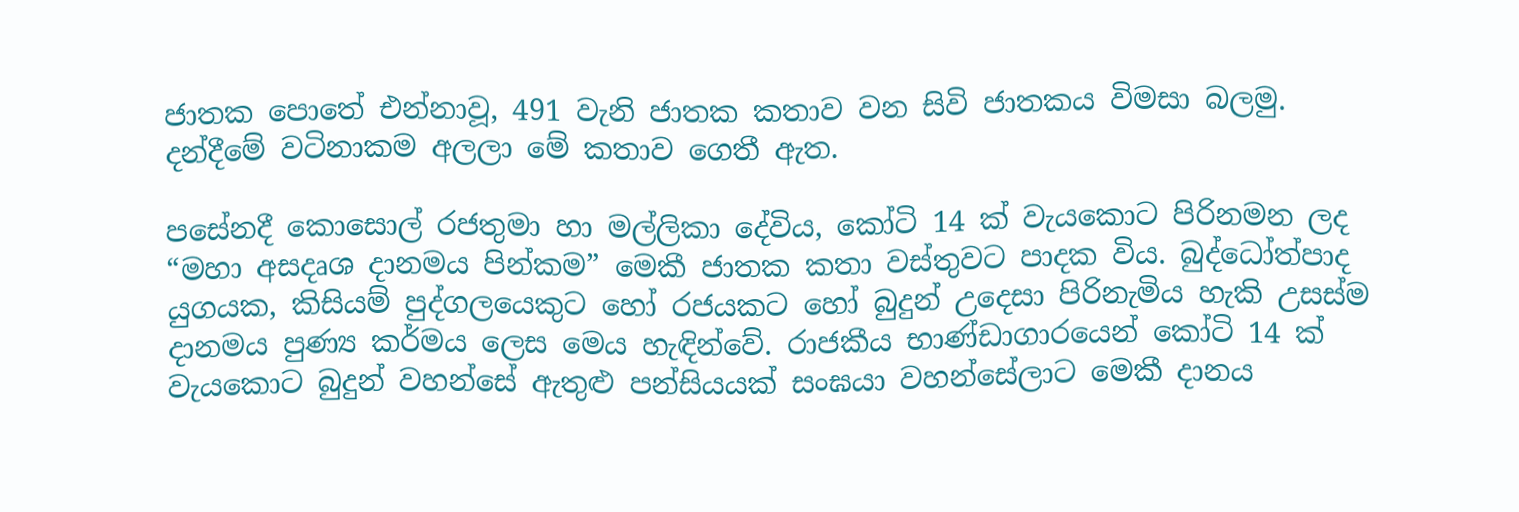ජාතක පොතේ එන්නාවූ, 491 වැනි ජාතක කතාව වන සිවි ජාතකය විමසා බලමු. දන්දීමේ වටිනාකම අලලා මේ කතාව ගෙතී ඇත.

පසේනදී කොසොල් රජතුමා හා මල්ලිකා දේවිය, කෝටි 14 ක් වැයකොට පිරිනමන ලද “මහා අසදෘශ දානමය පින්කම” මෙකී ජාතක කතා වස්තුවට පාදක විය. බුද්ධෝත්පාද යුගයක, කිසියම් පුද්ගලයෙකුට හෝ රජයකට හෝ බුදුන් උදෙසා පිරිනැමිය හැකි උසස්ම දානමය පුණ්‍ය කර්මය ලෙස මෙය හැඳින්වේ. රාජකීය භාණ්ඩාගාරයෙන් කෝටි 14 ක් වැයකොට බුදුන් වහන්සේ ඇතුළු පන්සියයක් සංඝයා වහන්සේලාට මෙකී දානය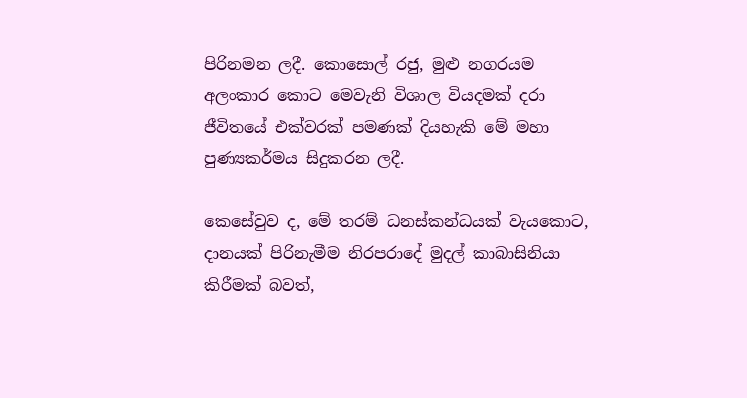පිරිනමන ලදී. කොසොල් රජු, මුළු නගරයම අලංකාර කොට මෙවැනි විශාල වියදමක් දරා ජීවිතයේ එක්වරක් පමණක් දියහැකි මේ මහා පුණ්‍යකර්මය සිදුකරන ලදී.

කෙසේවුව ද, මේ තරම් ධනස්කන්ධයක් වැයකොට, දානයක් පිරිනැමීම නිරපරාදේ මුදල් කාබාසිනියා කිරීමක් බවත්,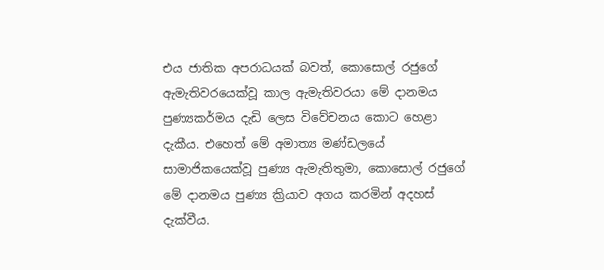එය ජාතික අපරාධයක් බවත්, කොසොල් රජුගේ ඇමැතිවරයෙක්වූ කාල ඇමැතිවරයා මේ දානමය පුණ්‍යකර්මය දැඩි ලෙස විවේචනය කොට හෙළා දැකීය. එහෙත් මේ අමාත්‍ය මණ්ඩලයේ සාමාජිකයෙක්වූ පුණ්‍ය ඇමැතිතුමා, කොසොල් රජුගේ මේ දානමය පුණ්‍ය ක්‍රියාව අගය කරමින් අදහස් දැක්වීය.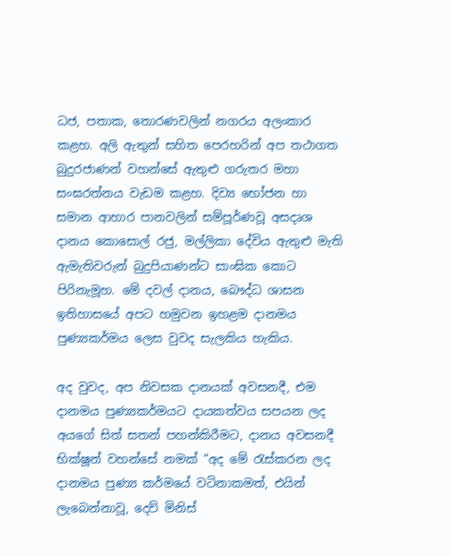ධජ, පතාක, තොරණවලින් නගරය අලංකාර කළහ. අලි ඇතුන් සහිත පෙරහරින් අප තථාගත බුදුරජාණන් වහන්සේ ඇතුළු ගරුතර මහා සංඝරත්නය වැඩම කළහ. දිව්‍ය භෝජන හා සමාන ආහාර පානවලින් සම්පූර්ණවූ අසදෘශ දානය කොසොල් රජු, මල්ලිකා දේවිය ඇතුළු මැති ඇමැතිවරුන් බුදුපියාණන්ට සාංඝික කොට පිරිනැමූහ. මේ දවල් දානය, බෞද්ධ ශාසන ඉතිහාසයේ අපට හමුවන ඉහළම දානමය පුණ්‍යකර්මය ලෙස වුවද සැලකිය හැකිය.

අද වුවද, අප නිවසක දානයක් අවසනදී, එම දානමය පුණ්‍යකර්මයට දායකත්වය සපයන ලද අයගේ සිත් සතන් පහන්කිරීමට, දානය අවසනදී භික්ෂූන් වහන්සේ නමක් “අද මේ රැස්කරන ලද දානමය පුණ්‍ය කර්මයේ වටිනාකමත්, එයින් ලැබෙන්නාවූ, දෙව් මිනිස්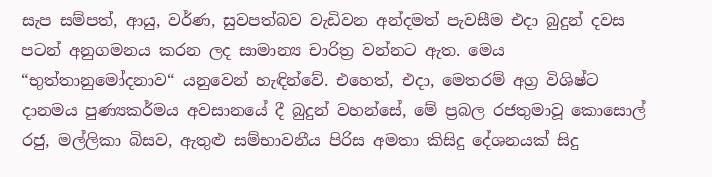සැප සම්පත්, ආයු, වර්ණ, සුවපත්බව වැඩිවන අන්දමත් පැවසීම එදා බුදුන් දවස පටන් අනුගමනය කරන ලද සාමාන්‍ය චාරිත්‍ර වන්නට ඇත. මෙය “භුත්තානුමෝදනාව“ යනුවෙන් හැඳින්වේ. එහෙත්, එදා, මෙතරම් අග්‍ර විශිෂ්ට දානමය පුණ්‍යකර්මය අවසානයේ දී බුදුන් වහන්සේ, මේ ප්‍රබල රජතුමාවූ කොසොල් රජු, මල්ලිකා බිසව, ඇතුළු සම්භාවනීය පිරිස අමතා කිසිදු දේශනයක් සිදු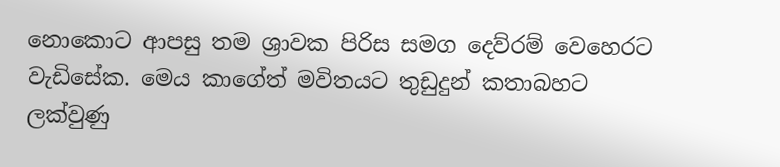නොකොට ආපසු තම ශ්‍රාවක පිරිස සමග දෙව්රම් වෙහෙරට වැඩිසේක. මෙය කාගේත් මවිතයට තුඩුදුන් කතාබහට ලක්වුණු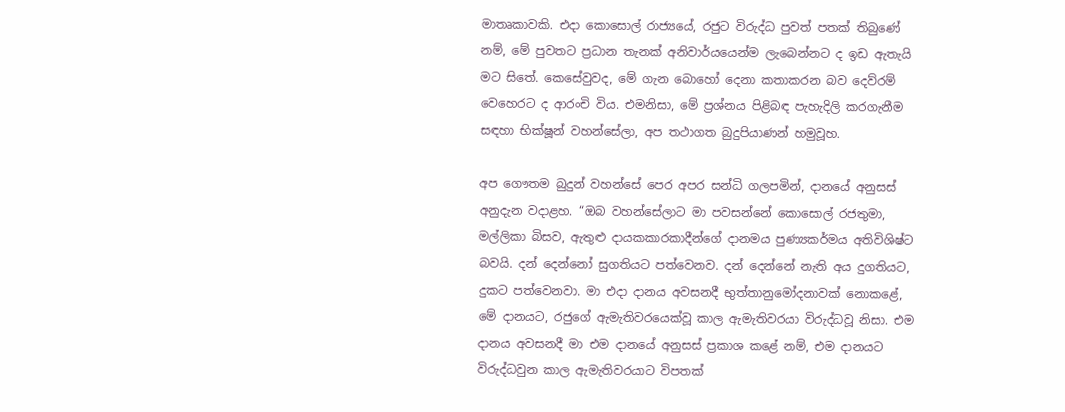මාතෘකාවකි. එදා කොසොල් රාජ්‍යයේ, රජුට විරුද්ධ පුවත් පතක් තිබුණේ නම්, මේ පුවතට ප්‍රධාන තැනක් අනිවාර්යයෙන්ම ලැබෙන්නට ද ඉඩ ඇතැයි මට සිතේ. කෙසේවුවද, මේ ගැන බොහෝ දෙනා කතාකරන බව දෙව්රම් වෙහෙරට ද ආරංචි විය. එමනිසා, මේ ප්‍රශ්නය පිළිබඳ පැහැදිලි කරගැනීම සඳහා භික්ෂූන් වහන්සේලා, අප තථාගත බුදුපියාණන් හමුවූහ.

අප ගෞතම බුදුන් වහන්සේ පෙර අපර සන්ධි ගලපමින්, දානයේ අනුසස් අනුදැන වදාළහ. “ඔබ වහන්සේලාට මා පවසන්නේ කොසොල් රජතුමා, මල්ලිකා බිසව, ඇතුළු දායකකාරකාදීන්ගේ දානමය පුණ්‍යකර්මය අතිවිශිෂ්ට බවයි. දන් දෙන්නෝ සුගතියට පත්වෙනව. දන් දෙන්නේ නැති අය දුගතියට, දුකට පත්වෙනවා. මා එදා දානය අවසනදී භුත්තානුමෝදනාවක් නොකළේ, මේ දානයට, රජුගේ ඇමැතිවරයෙක්වූ කාල ඇමැතිවරයා විරුද්ධවූ නිසා. එම දානය අවසනදී මා එම දානයේ අනුසස් ප්‍රකාශ කළේ නම්, එම දානයට විරුද්ධවුන කාල ඇමැතිවරයාට විපතක්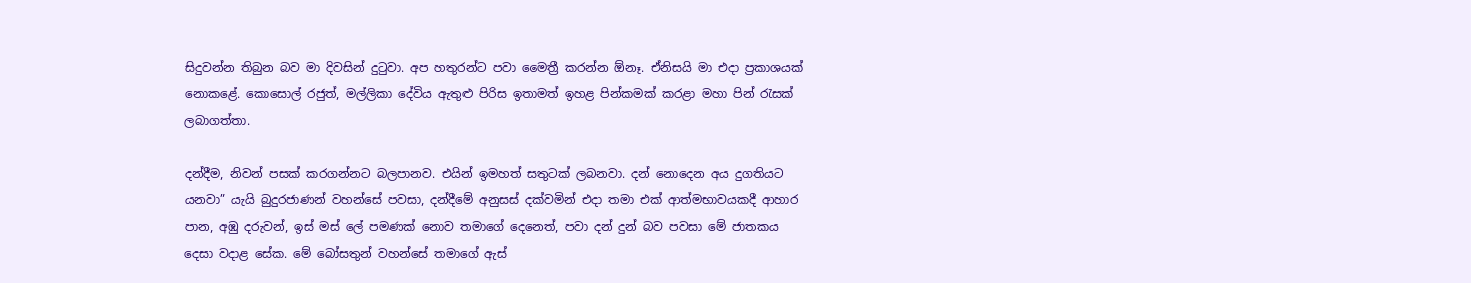සිදුවන්න තිබුන බව මා දිවසින් දුටුවා. අප හතුරන්ට පවා මෛත්‍රී කරන්න ඕනෑ. ඒනිසයි මා එදා ප්‍රකාශයක් නොකළේ. කොසොල් රජුත්, මල්ලිකා දේවිය ඇතුළු පිරිස ඉතාමත් ඉහළ පින්කමක් කරළා මහා පින් රැසක් ලබාගත්තා.

දන්දීම, නිවන් පසක් කරගන්නට බලපානව. එයින් ඉමහත් සතුටක් ලබනවා. දන් නොදෙන අය දුගතියට යනවා” යැයි බුදුරජාණන් වහන්සේ පවසා, දන්දීමේ අනුසස් දක්වමින් එදා තමා එක් ආත්මභාවයකදී ආහාර පාන, අඹු දරුවන්, ඉස් මස් ලේ පමණක් නොව තමාගේ දෙනෙත්, පවා දන් දුන් බව පවසා මේ ජාතකය දෙසා වදාළ සේක. මේ බෝසතුන් වහන්සේ තමාගේ ඇස්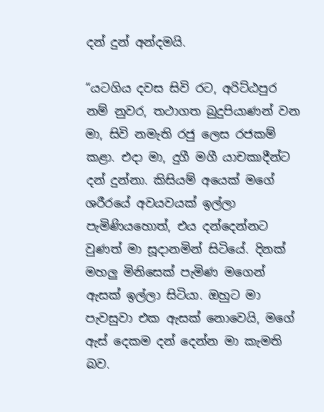දන් දුන් අන්දමයි.

“යටගිය දවස සිවි රට, අරිට්ඨපුර නම් නුවර, තථාගත බුදුපියාණන් වන මා, සිවි නමැති රජු ලෙස රජකම් කළා. එදා මා, දුගී මගී යාචකාදීන්ට දන් දුන්නා. කිසියම් අයෙක් මගේ ශරීරයේ අවයවයක් ඉල්ලා පැමිණියහොත්, එය දන්දෙන්නට වුණත් මා සූදානමින් සිටියේ. දිනක් මහලු මිනිසෙක් පැමිණ මගෙන් ඇසක් ඉල්ලා සිටියා. ඔහුට මා පැවසුවා එක ඇසක් නොවෙයි, මගේ ඇස් දෙකම දන් දෙන්න මා කැමති බව.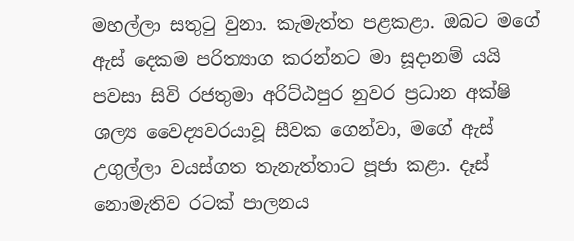මහල්ලා සතුටු වුනා. කැමැත්ත පළකළා. ඔබට මගේ ඇස් දෙකම පරිත්‍යාග කරන්නට මා සූදානම් යයි පවසා සිවි රජතුමා අරිට්ඨපුර නුවර ප්‍රධාන අක්ෂි ශල්‍ය වෛද්‍යවරයාවූ සීවක ගෙන්වා, මගේ ඇස් උගුල්ලා වයස්ගත තැනැත්තාට පූජා කළා. දෑස් නොමැතිව රටක් පාලනය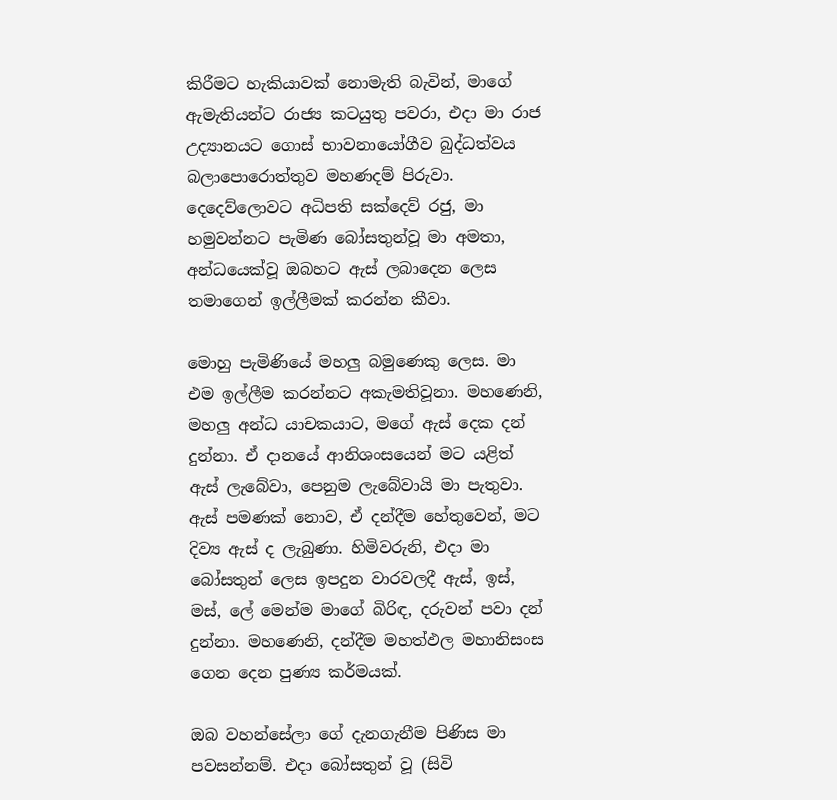කිරීමට හැකියාවක් නොමැති බැවින්, මාගේ ඇමැතියන්ට රාජ්‍ය කටයුතු පවරා, එදා මා රාජ උද්‍යානයට ගොස් භාවනායෝගීව බුද්ධත්වය බලාපොරොත්තුව මහණදම් පිරුවා. දෙදෙව්ලොවට අධිපති සක්දෙව් රජු, මා හමුවන්නට පැමිණ බෝසතුන්වූ මා අමතා, අන්ධයෙක්වූ ඔබහට ඇස් ලබාදෙන ලෙස තමාගෙන් ඉල්ලීමක් කරන්න කීවා.

මොහු පැමිණියේ මහලු බමුණෙකු ලෙස. මා එම ඉල්ලීම කරන්නට අකැමතිවූනා. මහණෙනි, මහලු අන්ධ යාචකයාට, මගේ ඇස් දෙක දන් දුන්නා. ඒ දානයේ ආනිශංසයෙන් මට යළිත් ඇස් ලැබේවා, පෙනුම ලැබේවායි මා පැතුවා. ඇස් පමණක් නොව, ඒ දන්දීම හේතුවෙන්, මට දිව්‍ය ඇස් ද ලැබුණා. හිමිවරුනි, එදා මා බෝසතුන් ලෙස ඉපදුන වාරවලදී ඇස්, ඉස්, මස්, ලේ මෙන්ම මාගේ බිරිඳ, දරුවන් පවා දන් දුන්නා. මහණෙනි, දන්දීම මහත්ඵල මහානිසංස ගෙන දෙන පුණ්‍ය කර්මයක්.

ඔබ වහන්සේලා ගේ දැනගැනීම පිණිස මා පවසන්නම්. එදා බෝසතුන් වූ (සිවි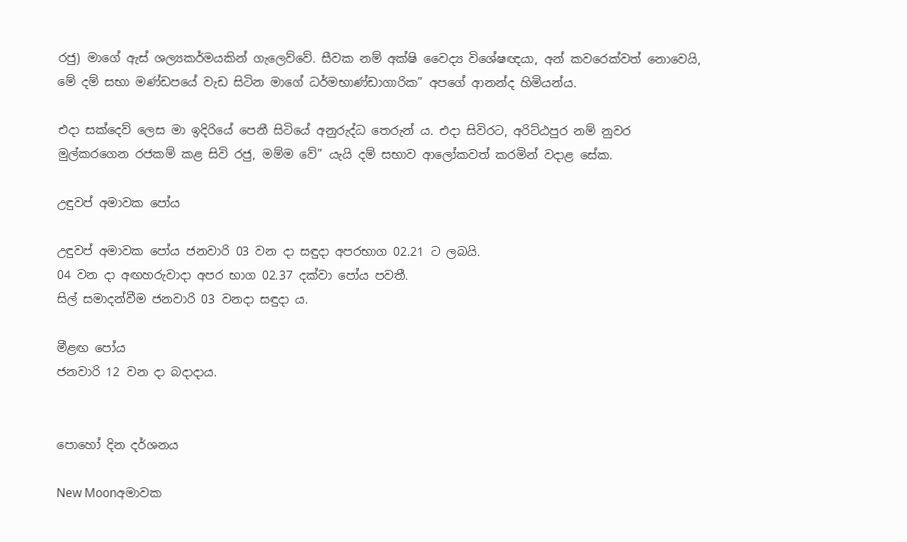රජු) මාගේ ඇස් ශල්‍යකර්මයකින් ගැලෙව්වේ. සීවක නම් අක්ෂි වෛද්‍ය විශේෂඥයා, අන් කවරෙක්වත් නොවෙයි, මේ දම් සභා මණ්ඩපයේ වැඩ සිටින මාගේ ධර්මභාණ්ඩාගාරික” අපගේ ආනන්ද හිමියන්ය.

එදා සක්දෙව් ලෙස මා ඉදිරියේ පෙනී සිටියේ අනුරුද්ධ තෙරුන් ය. එදා සිවිරට, අරිට්ඨපුර නම් නුවර මුල්කරගෙන රජකම් කළ සිවි රජු, මම්ම වේ” යැයි දම් සභාව ආලෝකවත් කරමින් වදාළ සේක.

උඳුවප් අමාවක පෝය

උඳුවප් අමාවක පෝය ජනවාරි 03 වන දා සඳුදා අපරභාග 02.21 ට ලබයි.
04 වන දා අඟහරුවාදා අපර භාග 02.37 දක්වා පෝය පවතී.
සිල් සමාදන්වීම ජනවාරි 03 වනදා සඳුදා ය.

මීළඟ පෝය
ජනවාරි 12 වන දා බදාදාය.


පොහෝ දින දර්ශනය

New Moonඅමාවක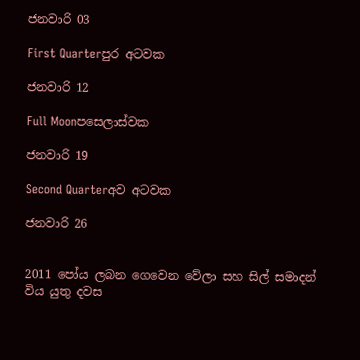ජනවාරි 03

First Quarterපුර අටවක

ජනවාරි 12

Full Moonපසෙලාස්වක

ජනවාරි 19

Second Quarterඅව අටවක

ජනවාරි 26


2011 පෝය ලබන ගෙවෙන වේලා සහ සිල් සමාදන් විය යුතු දවස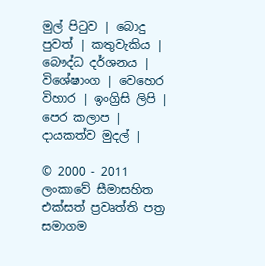මුල් පිටුව | බොදු පුවත් | කතුවැකිය | බෞද්ධ දර්ශනය | විශේෂාංග | වෙහෙර විහාර | ඉංග්‍රිසි ලිපි | පෙර කලාප | දායකත්ව මුදල් |

© 2000 - 2011 ලංකාවේ සීමාසහිත එක්සත් ප්‍රවෘත්ති පත්‍ර සමාගම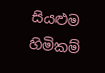සියළුම හිමිකම්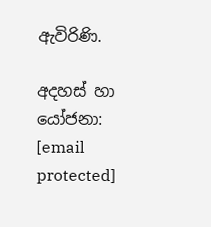ඇවිරිණි.

අදහස් හා යෝජනා: [email protected]